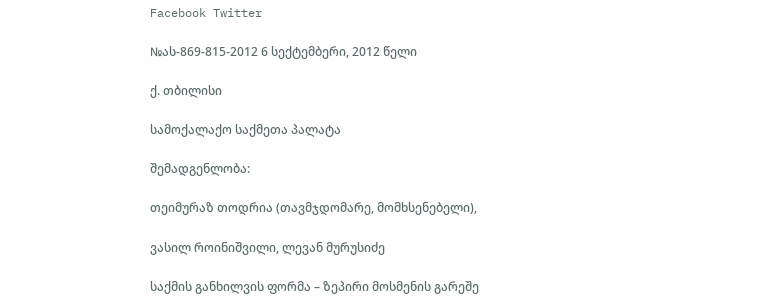Facebook Twitter

№ას-869-815-2012 6 სექტემბერი, 2012 წელი

ქ. თბილისი

სამოქალაქო საქმეთა პალატა

შემადგენლობა:

თეიმურაზ თოდრია (თავმჯდომარე, მომხსენებელი),

ვასილ როინიშვილი, ლევან მურუსიძე

საქმის განხილვის ფორმა – ზეპირი მოსმენის გარეშე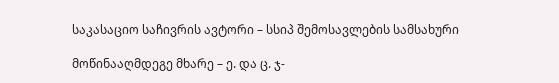საკასაციო საჩივრის ავტორი – სსიპ შემოსავლების სამსახური

მოწინააღმდეგე მხარე – ე. და ც. ჯ-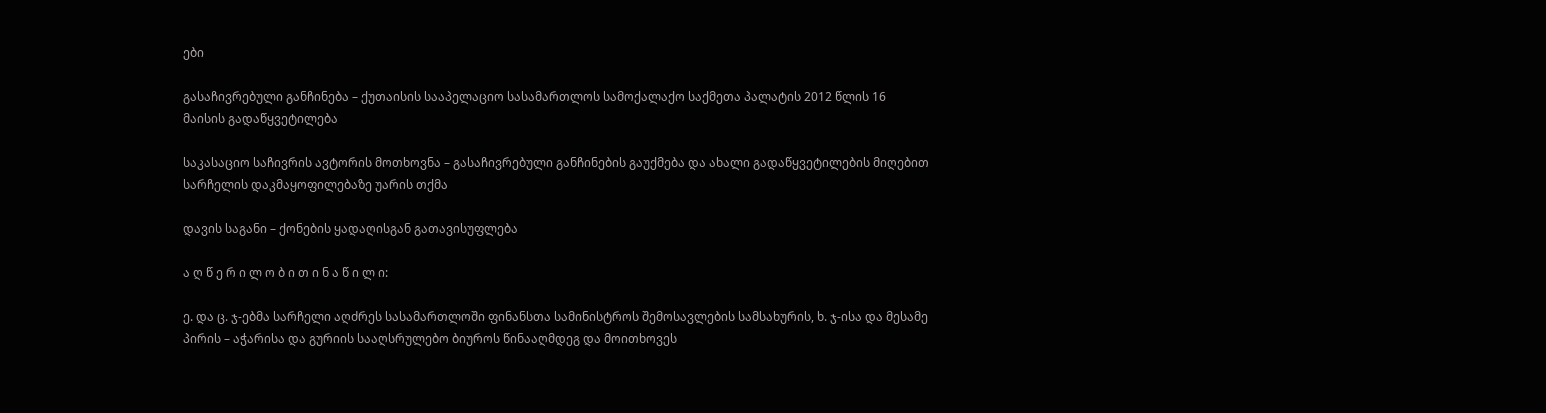ები

გასაჩივრებული განჩინება – ქუთაისის სააპელაციო სასამართლოს სამოქალაქო საქმეთა პალატის 2012 წლის 16 მაისის გადაწყვეტილება

საკასაციო საჩივრის ავტორის მოთხოვნა – გასაჩივრებული განჩინების გაუქმება და ახალი გადაწყვეტილების მიღებით სარჩელის დაკმაყოფილებაზე უარის თქმა

დავის საგანი – ქონების ყადაღისგან გათავისუფლება

ა ღ წ ე რ ი ლ ო ბ ი თ ი ნ ა წ ი ლ ი:

ე. და ც. ჯ-ებმა სარჩელი აღძრეს სასამართლოში ფინანსთა სამინისტროს შემოსავლების სამსახურის, ხ. ჯ-ისა და მესამე პირის – აჭარისა და გურიის სააღსრულებო ბიუროს წინააღმდეგ და მოითხოვეს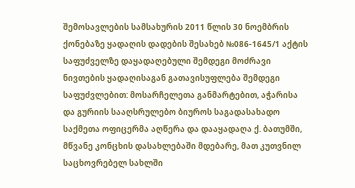შემოსავლების სამსახურის 2011 წლის 30 ნოემბრის ქონებაზე ყადაღის დადების შესახებ №086-1645/1 აქტის საფუძველზე დაყადაღებული შემდეგი მოძრავი ნივთების ყადაღისაგან გათავისუფლება შემდეგი საფუძვლებით: მოსარჩელეთა განმარტებით, აჭარისა და გურიის სააღსრულებო ბიუროს საგადასახადო საქმეთა ოფიცერმა აღწერა და დააყადაღა ქ. ბათუმში, მწვანე კონცხის დასახლებაში მდებარე, მათ კუთვნილ საცხოვრებელ სახლში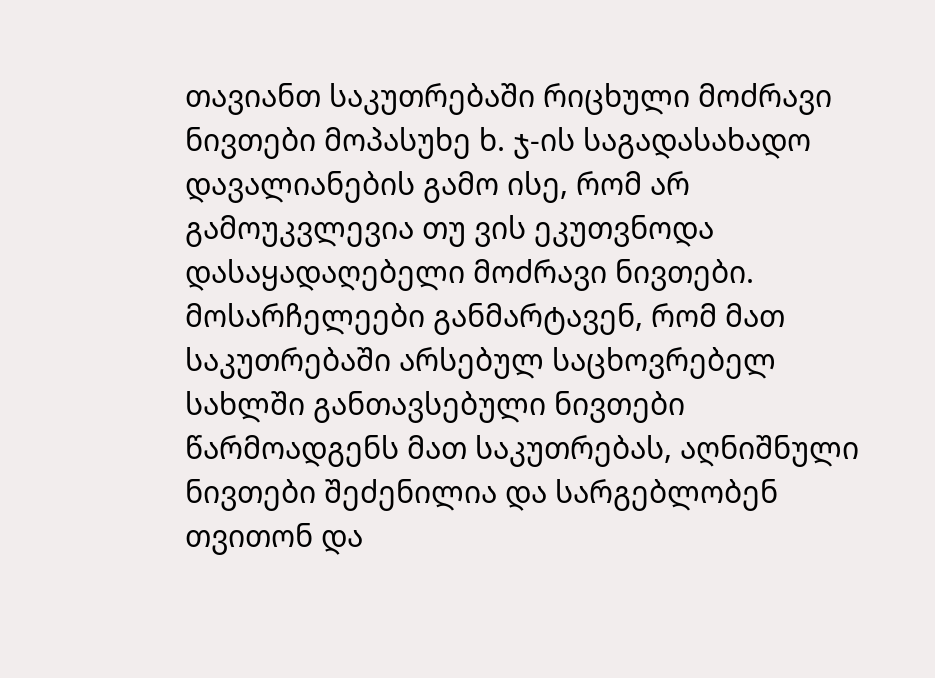თავიანთ საკუთრებაში რიცხული მოძრავი ნივთები მოპასუხე ხ. ჯ-ის საგადასახადო დავალიანების გამო ისე, რომ არ გამოუკვლევია თუ ვის ეკუთვნოდა დასაყადაღებელი მოძრავი ნივთები. მოსარჩელეები განმარტავენ, რომ მათ საკუთრებაში არსებულ საცხოვრებელ სახლში განთავსებული ნივთები წარმოადგენს მათ საკუთრებას, აღნიშნული ნივთები შეძენილია და სარგებლობენ თვითონ და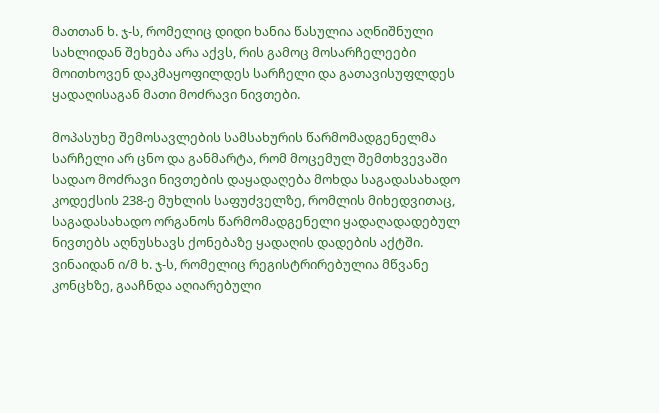მათთან ხ. ჯ-ს, რომელიც დიდი ხანია წასულია აღნიშნული სახლიდან შეხება არა აქვს, რის გამოც მოსარჩელეები მოითხოვენ დაკმაყოფილდეს სარჩელი და გათავისუფლდეს ყადაღისაგან მათი მოძრავი ნივთები.

მოპასუხე შემოსავლების სამსახურის წარმომადგენელმა სარჩელი არ ცნო და განმარტა, რომ მოცემულ შემთხვევაში სადაო მოძრავი ნივთების დაყადაღება მოხდა საგადასახადო კოდექსის 238-ე მუხლის საფუძველზე, რომლის მიხედვითაც, საგადასახადო ორგანოს წარმომადგენელი ყადაღადადებულ ნივთებს აღნუსხავს ქონებაზე ყადაღის დადების აქტში. ვინაიდან ი/მ ხ. ჯ-ს, რომელიც რეგისტრირებულია მწვანე კონცხზე, გააჩნდა აღიარებული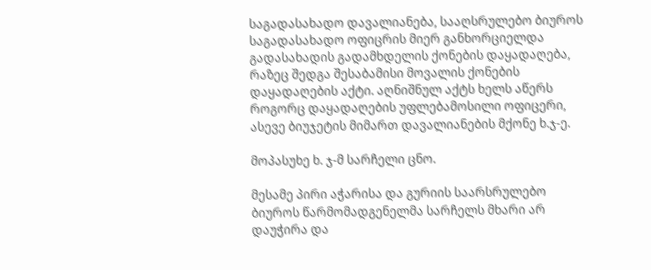საგადასახადო დავალიანება, სააღსრულებო ბიუროს საგადასახადო ოფიცრის მიერ განხორციელდა გადასახადის გადამხდელის ქონების დაყადაღება, რაზეც შედგა შესაბამისი მოვალის ქონების დაყადაღების აქტი. აღნიშნულ აქტს ხელს აწერს როგორც დაყადაღების უფლებამოსილი ოფიცერი, ასევე ბიუჯეტის მიმართ დავალიანების მქონე ხ.ჯ-ე.

მოპასუხე ხ. ჯ-მ სარჩელი ცნო.

მესამე პირი აჭარისა და გურიის საარსრულებო ბიუროს წარმომადგენელმა სარჩელს მხარი არ დაუჭირა და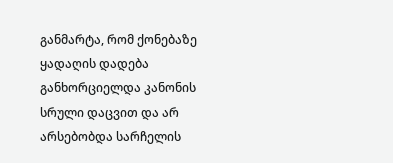განმარტა, რომ ქონებაზე ყადაღის დადება განხორციელდა კანონის სრული დაცვით და არ არსებობდა სარჩელის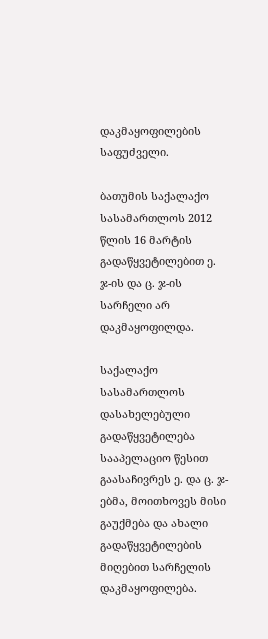დაკმაყოფილების საფუძველი.

ბათუმის საქალაქო სასამართლოს 2012 წლის 16 მარტის გადაწყვეტილებით ე. ჯ-ის და ც. ჯ-ის სარჩელი არ დაკმაყოფილდა.

საქალაქო სასამართლოს დასახელებული გადაწყვეტილება სააპელაციო წესით გაასაჩივრეს ე. და ც. ჯ-ებმა, მოითხოვეს მისი გაუქმება და ახალი გადაწყვეტილების მიღებით სარჩელის დაკმაყოფილება.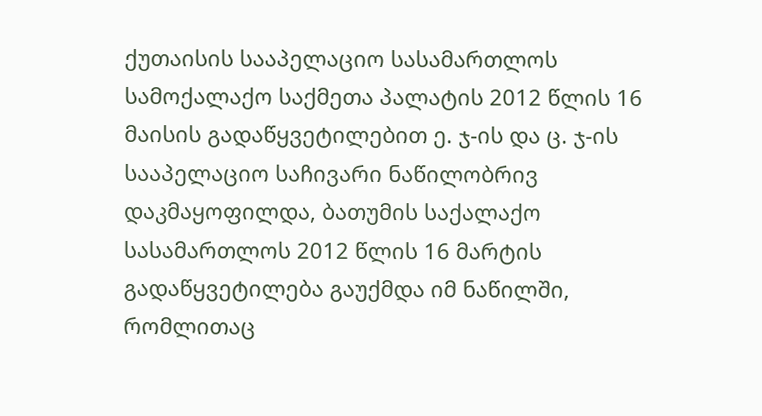ქუთაისის სააპელაციო სასამართლოს სამოქალაქო საქმეთა პალატის 2012 წლის 16 მაისის გადაწყვეტილებით ე. ჯ-ის და ც. ჯ-ის სააპელაციო საჩივარი ნაწილობრივ დაკმაყოფილდა, ბათუმის საქალაქო სასამართლოს 2012 წლის 16 მარტის გადაწყვეტილება გაუქმდა იმ ნაწილში, რომლითაც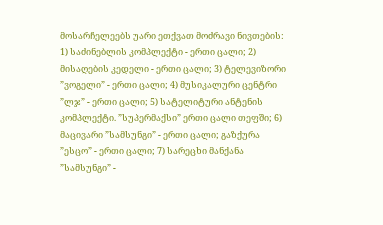მოსარჩელეებს უარი ეთქვათ მოძრავი ნივთების: 1) საძინებლის კომპლექტი - ერთი ცალი; 2) მისაღების კედელი - ერთი ცალი; 3) ტელევიზორი ”ვოგელი” - ერთი ცალი; 4) მუსიკალური ცენტრი ”ლჯ” - ერთი ცალი; 5) სატელიტური ანტენის კომპლექტი. ”სუპერმაქსი” ერთი ცალი თეფში; 6) მაცივარი ”სამსუნგი” - ერთი ცალი; გაზქურა ”ესცო” - ერთი ცალი; 7) სარეცხი მანქანა ”სამსუნგი” -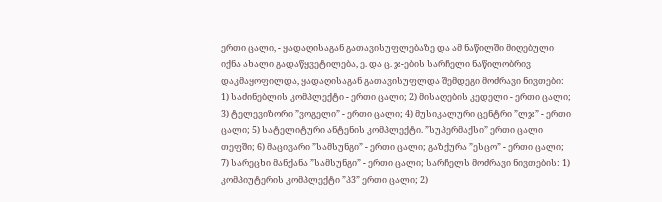ერთი ცალი, - ყადაღისაგან გათავისუფლებაზე და ამ ნაწილში მიღებული იქნა ახალი გადაწყვეტილება, ე. და ც. ჯ-ების სარჩელი ნაწილობრივ დაკმაყოფილდა, ყადაღისაგან გათავისუფლდა შემდეგი მოძრავი ნივთები: 1) საძინებლის კომპლექტი - ერთი ცალი; 2) მისაღების კედელი - ერთი ცალი; 3) ტელევიზორი ”ვოგელი” - ერთი ცალი; 4) მუსიკალური ცენტრი ”ლჯ” - ერთი ცალი; 5) სატელიტური ანტენის კომპლექტი. ”სუპერმაქსი” ერთი ცალი თეფში; 6) მაცივარი ”სამსუნგი” - ერთი ცალი; გაზქურა ”ესცო” - ერთი ცალი; 7) სარეცხი მანქანა ”სამსუნგი” - ერთი ცალი; სარჩელს მოძრავი ნივთების: 1) კომპიუტერის კომპლექტი ”პ3” ერთი ცალი; 2)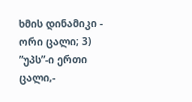ხმის დინამიკი - ორი ცალი; 3) ”უპს”-ი ერთი ცალი,-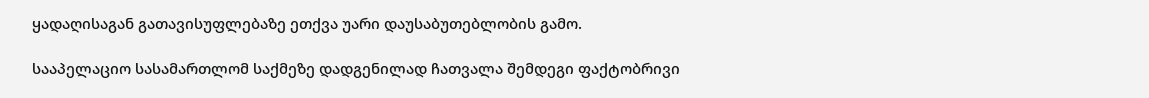ყადაღისაგან გათავისუფლებაზე ეთქვა უარი დაუსაბუთებლობის გამო.

სააპელაციო სასამართლომ საქმეზე დადგენილად ჩათვალა შემდეგი ფაქტობრივი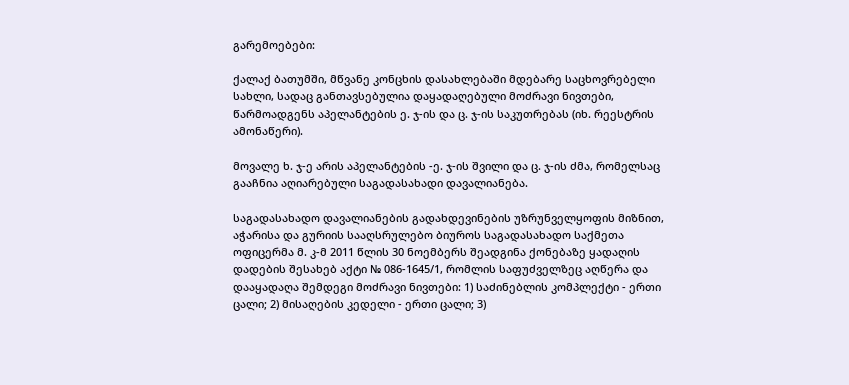გარემოებები:

ქალაქ ბათუმში, მწვანე კონცხის დასახლებაში მდებარე საცხოვრებელი სახლი, სადაც განთავსებულია დაყადაღებული მოძრავი ნივთები, წარმოადგენს აპელანტების ე. ჯ-ის და ც. ჯ-ის საკუთრებას (იხ. რეესტრის ამონაწერი).

მოვალე ხ. ჯ-ე არის აპელანტების -ე. ჯ-ის შვილი და ც. ჯ-ის ძმა, რომელსაც გააჩნია აღიარებული საგადასახადი დავალიანება.

საგადასახადო დავალიანების გადახდევინების უზრუნველყოფის მიზნით, აჭარისა და გურიის სააღსრულებო ბიუროს საგადასახადო საქმეთა ოფიცერმა მ. კ-მ 2011 წლის 30 ნოემბერს შეადგინა ქონებაზე ყადაღის დადების შესახებ აქტი № 086-1645/1, რომლის საფუძველზეც აღწერა და დააყადაღა შემდეგი მოძრავი ნივთები: 1) საძინებლის კომპლექტი - ერთი ცალი; 2) მისაღების კედელი - ერთი ცალი; 3)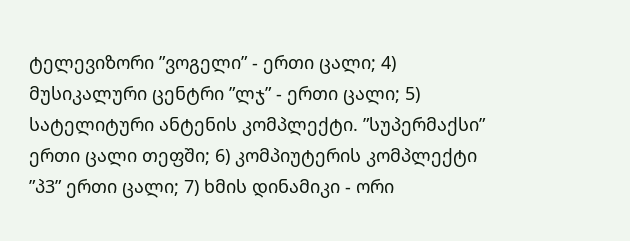ტელევიზორი ”ვოგელი” - ერთი ცალი; 4) მუსიკალური ცენტრი ”ლჯ” - ერთი ცალი; 5) სატელიტური ანტენის კომპლექტი. ”სუპერმაქსი” ერთი ცალი თეფში; 6) კომპიუტერის კომპლექტი ”პ3” ერთი ცალი; 7) ხმის დინამიკი - ორი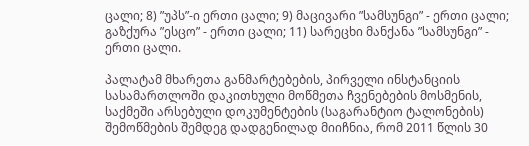ცალი; 8) ”უპს”-ი ერთი ცალი; 9) მაცივარი ”სამსუნგი” - ერთი ცალი; გაზქურა ”ესცო” - ერთი ცალი; 11) სარეცხი მანქანა ”სამსუნგი” - ერთი ცალი.

პალატამ მხარეთა განმარტებების, პირველი ინსტანციის სასამართლოში დაკითხული მოწმეთა ჩვენებების მოსმენის, საქმეში არსებული დოკუმენტების (საგარანტიო ტალონების) შემოწმების შემდეგ დადგენილად მიიჩნია, რომ 2011 წლის 30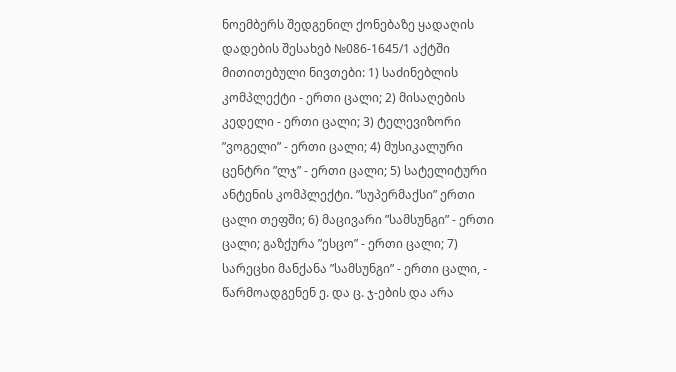ნოემბერს შედგენილ ქონებაზე ყადაღის დადების შესახებ №086-1645/1 აქტში მითითებული ნივთები: 1) საძინებლის კომპლექტი - ერთი ცალი; 2) მისაღების კედელი - ერთი ცალი; 3) ტელევიზორი ”ვოგელი” - ერთი ცალი; 4) მუსიკალური ცენტრი ”ლჯ” - ერთი ცალი; 5) სატელიტური ანტენის კომპლექტი. ”სუპერმაქსი” ერთი ცალი თეფში; 6) მაცივარი ”სამსუნგი” - ერთი ცალი; გაზქურა ”ესცო” - ერთი ცალი; 7) სარეცხი მანქანა ”სამსუნგი” - ერთი ცალი, - წარმოადგენენ ე. და ც. ჯ-ების და არა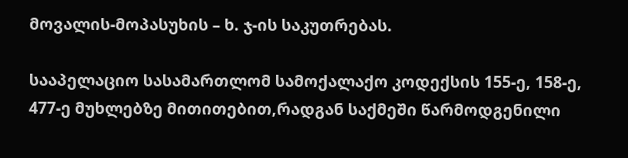მოვალის-მოპასუხის – ხ. ჯ-ის საკუთრებას.

სააპელაციო სასამართლომ სამოქალაქო კოდექსის 155-ე, 158-ე, 477-ე მუხლებზე მითითებით,რადგან საქმეში წარმოდგენილი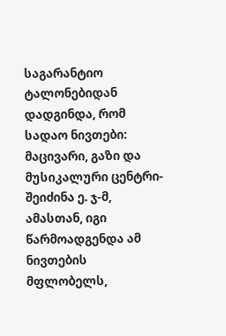საგარანტიო ტალონებიდან დადგინდა, რომ სადაო ნივთები: მაცივარი, გაზი და მუსიკალური ცენტრი- შეიძინა ე. ჯ-მ, ამასთან, იგი წარმოადგენდა ამ ნივთების მფლობელს,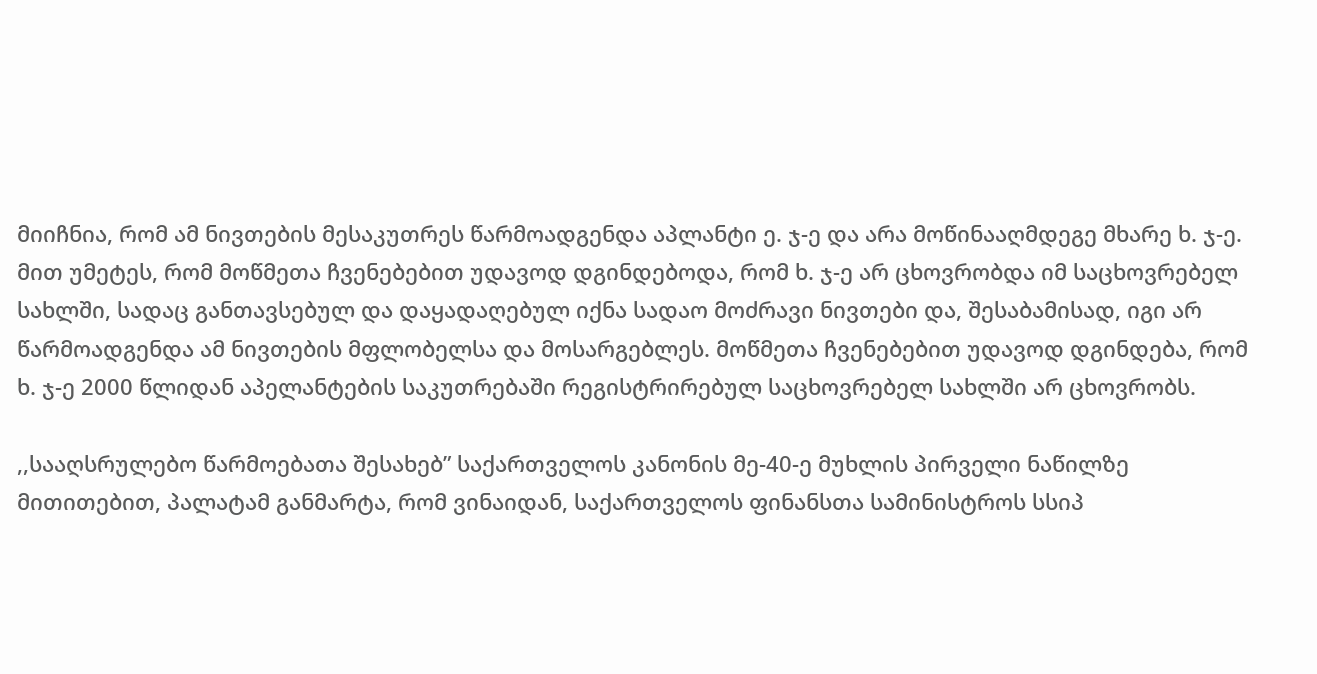მიიჩნია, რომ ამ ნივთების მესაკუთრეს წარმოადგენდა აპლანტი ე. ჯ-ე და არა მოწინააღმდეგე მხარე ხ. ჯ-ე. მით უმეტეს, რომ მოწმეთა ჩვენებებით უდავოდ დგინდებოდა, რომ ხ. ჯ-ე არ ცხოვრობდა იმ საცხოვრებელ სახლში, სადაც განთავსებულ და დაყადაღებულ იქნა სადაო მოძრავი ნივთები და, შესაბამისად, იგი არ წარმოადგენდა ამ ნივთების მფლობელსა და მოსარგებლეს. მოწმეთა ჩვენებებით უდავოდ დგინდება, რომ ხ. ჯ-ე 2000 წლიდან აპელანტების საკუთრებაში რეგისტრირებულ საცხოვრებელ სახლში არ ცხოვრობს.

,,სააღსრულებო წარმოებათა შესახებ” საქართველოს კანონის მე-40-ე მუხლის პირველი ნაწილზე მითითებით, პალატამ განმარტა, რომ ვინაიდან, საქართველოს ფინანსთა სამინისტროს სსიპ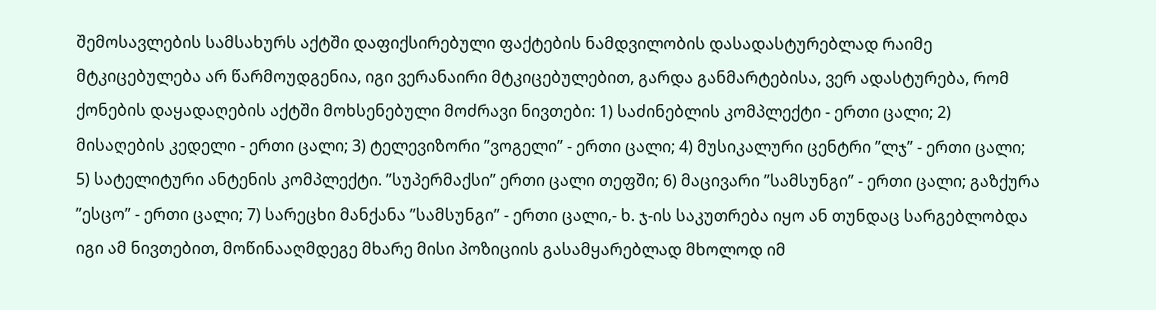შემოსავლების სამსახურს აქტში დაფიქსირებული ფაქტების ნამდვილობის დასადასტურებლად რაიმე მტკიცებულება არ წარმოუდგენია, იგი ვერანაირი მტკიცებულებით, გარდა განმარტებისა, ვერ ადასტურება, რომ ქონების დაყადაღების აქტში მოხსენებული მოძრავი ნივთები: 1) საძინებლის კომპლექტი - ერთი ცალი; 2) მისაღების კედელი - ერთი ცალი; 3) ტელევიზორი ”ვოგელი” - ერთი ცალი; 4) მუსიკალური ცენტრი ”ლჯ” - ერთი ცალი; 5) სატელიტური ანტენის კომპლექტი. ”სუპერმაქსი” ერთი ცალი თეფში; 6) მაცივარი ”სამსუნგი” - ერთი ცალი; გაზქურა ”ესცო” - ერთი ცალი; 7) სარეცხი მანქანა ”სამსუნგი” - ერთი ცალი,- ხ. ჯ-ის საკუთრება იყო ან თუნდაც სარგებლობდა იგი ამ ნივთებით, მოწინააღმდეგე მხარე მისი პოზიციის გასამყარებლად მხოლოდ იმ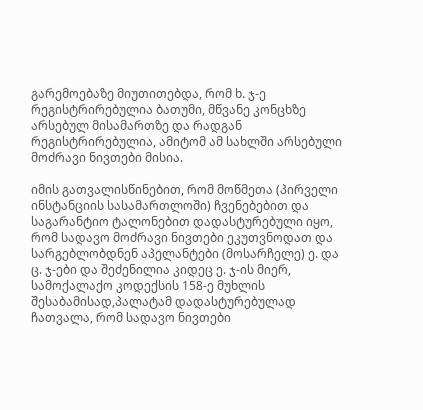გარემოებაზე მიუთითებდა, რომ ხ. ჯ-ე რეგისტრირებულია ბათუმი, მწვანე კონცხზე არსებულ მისამართზე და რადგან რეგისტრირებულია, ამიტომ ამ სახლში არსებული მოძრავი ნივთები მისია.

იმის გათვალისწინებით, რომ მოწმეთა (პირველი ინსტანციის სასამართლოში) ჩვენებებით და საგარანტიო ტალონებით დადასტურებული იყო, რომ სადავო მოძრავი ნივთები ეკუთვნოდათ და სარგებლობდნენ აპელანტები (მოსარჩელე) ე. და ც. ჯ-ები და შეძენილია კიდეც ე. ჯ-ის მიერ, სამოქალაქო კოდექსის 158-ე მუხლის შესაბამისად,პალატამ დადასტურებულად ჩათვალა, რომ სადავო ნივთები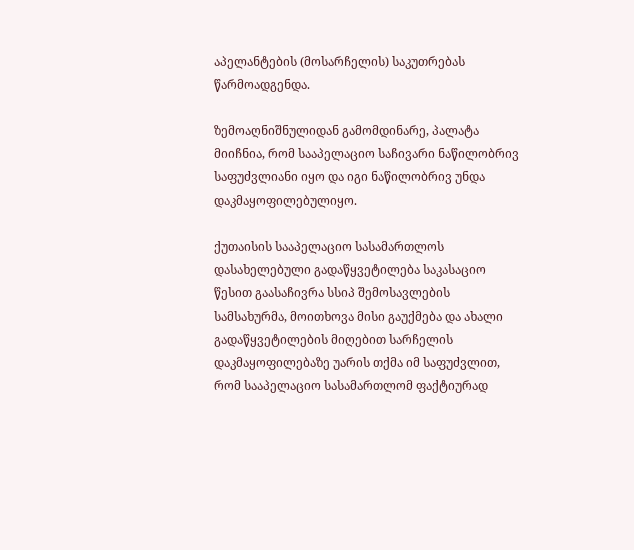აპელანტების (მოსარჩელის) საკუთრებას წარმოადგენდა.

ზემოაღნიშნულიდან გამომდინარე, პალატა მიიჩნია, რომ სააპელაციო საჩივარი ნაწილობრივ საფუძვლიანი იყო და იგი ნაწილობრივ უნდა დაკმაყოფილებულიყო.

ქუთაისის სააპელაციო სასამართლოს დასახელებული გადაწყვეტილება საკასაციო წესით გაასაჩივრა სსიპ შემოსავლების სამსახურმა, მოითხოვა მისი გაუქმება და ახალი გადაწყვეტილების მიღებით სარჩელის დაკმაყოფილებაზე უარის თქმა იმ საფუძვლით, რომ სააპელაციო სასამართლომ ფაქტიურად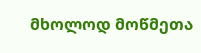მხოლოდ მოწმეთა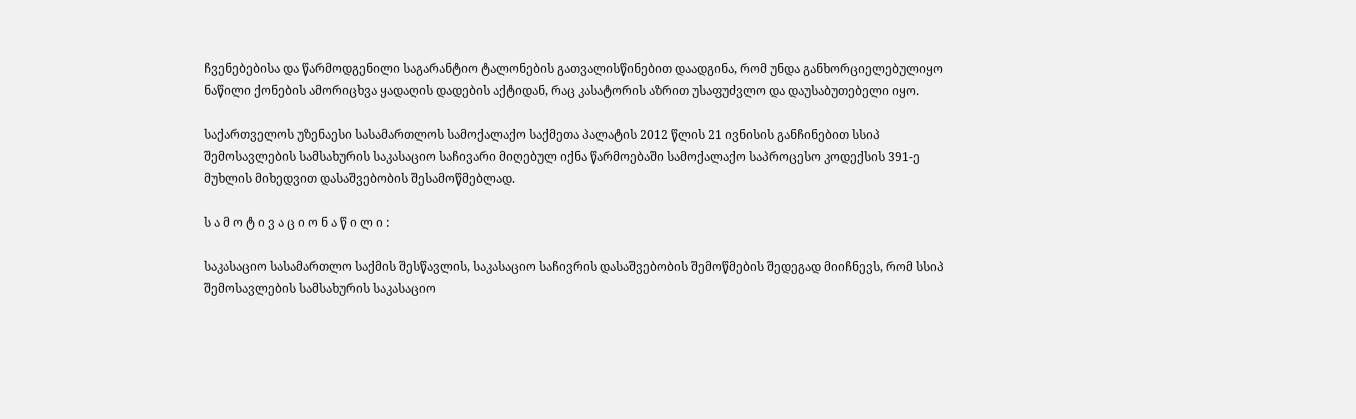ჩვენებებისა და წარმოდგენილი საგარანტიო ტალონების გათვალისწინებით დაადგინა, რომ უნდა განხორციელებულიყო ნაწილი ქონების ამორიცხვა ყადაღის დადების აქტიდან, რაც კასატორის აზრით უსაფუძვლო და დაუსაბუთებელი იყო.

საქართველოს უზენაესი სასამართლოს სამოქალაქო საქმეთა პალატის 2012 წლის 21 ივნისის განჩინებით სსიპ შემოსავლების სამსახურის საკასაციო საჩივარი მიღებულ იქნა წარმოებაში სამოქალაქო საპროცესო კოდექსის 391-ე მუხლის მიხედვით დასაშვებობის შესამოწმებლად.

ს ა მ ო ტ ი ვ ა ც ი ო ნ ა წ ი ლ ი :

საკასაციო სასამართლო საქმის შესწავლის, საკასაციო საჩივრის დასაშვებობის შემოწმების შედეგად მიიჩნევს, რომ სსიპ შემოსავლების სამსახურის საკასაციო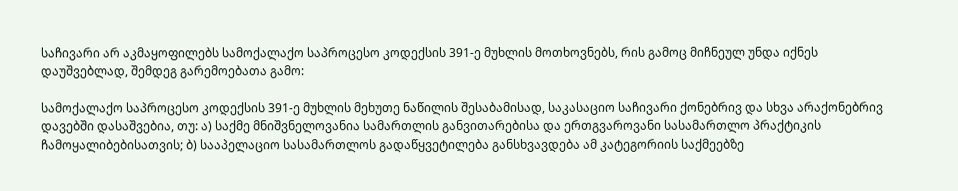საჩივარი არ აკმაყოფილებს სამოქალაქო საპროცესო კოდექსის 391-ე მუხლის მოთხოვნებს, რის გამოც მიჩნეულ უნდა იქნეს დაუშვებლად, შემდეგ გარემოებათა გამო:

სამოქალაქო საპროცესო კოდექსის 391-ე მუხლის მეხუთე ნაწილის შესაბამისად, საკასაციო საჩივარი ქონებრივ და სხვა არაქონებრივ დავებში დასაშვებია, თუ: ა) საქმე მნიშვნელოვანია სამართლის განვითარებისა და ერთგვაროვანი სასამართლო პრაქტიკის ჩამოყალიბებისათვის; ბ) სააპელაციო სასამართლოს გადაწყვეტილება განსხვავდება ამ კატეგორიის საქმეებზე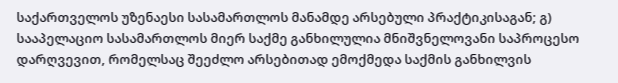საქართველოს უზენაესი სასამართლოს მანამდე არსებული პრაქტიკისაგან; გ) სააპელაციო სასამართლოს მიერ საქმე განხილულია მნიშვნელოვანი საპროცესო დარღვევით, რომელსაც შეეძლო არსებითად ემოქმედა საქმის განხილვის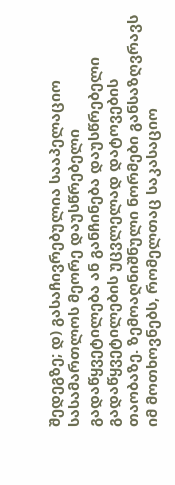შედეგზე; დ) გასაჩივრებულია სააპელაციო სასამართლოს მეორე დაუსწრებელი გადაწყვეტილება ან განჩინება დაუსწრებელი გადაწყვეტილების უცვლელად დატოვების თაობაზე. ზემოაღნიშნული ნორმები განსაზღვრავს იმ მოთხოვნებს, რომელთაც საკასაციო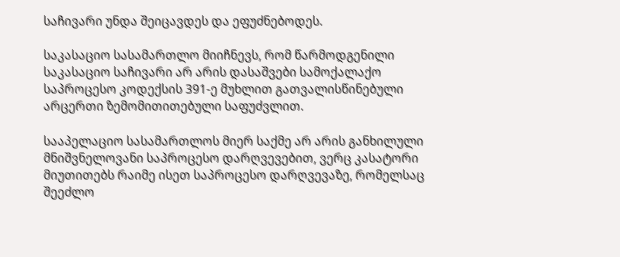საჩივარი უნდა შეიცავდეს და ეფუძნებოდეს.

საკასაციო სასამართლო მიიჩნევს, რომ წარმოდგენილი საკასაციო საჩივარი არ არის დასაშვები სამოქალაქო საპროცესო კოდექსის 391-ე მუხლით გათვალისწინებული არცერთი ზემომითითებული საფუძვლით.

სააპელაციო სასამართლოს მიერ საქმე არ არის განხილული მნიშვნელოვანი საპროცესო დარღვევებით, ვერც კასატორი მიუთითებს რაიმე ისეთ საპროცესო დარღვევაზე, რომელსაც შეეძლო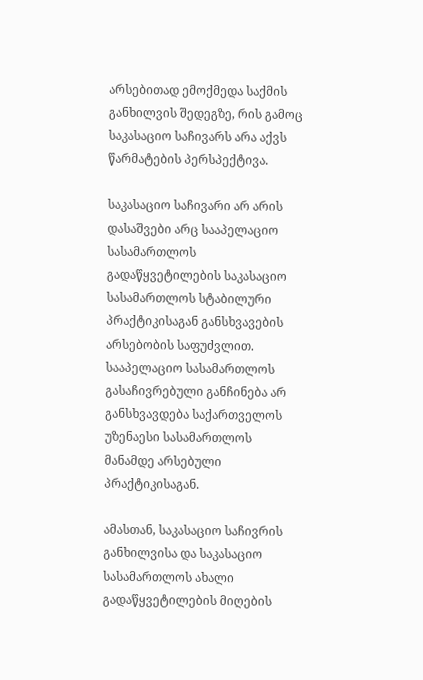არსებითად ემოქმედა საქმის განხილვის შედეგზე, რის გამოც საკასაციო საჩივარს არა აქვს წარმატების პერსპექტივა.

საკასაციო საჩივარი არ არის დასაშვები არც სააპელაციო სასამართლოს გადაწყვეტილების საკასაციო სასამართლოს სტაბილური პრაქტიკისაგან განსხვავების არსებობის საფუძვლით. სააპელაციო სასამართლოს გასაჩივრებული განჩინება არ განსხვავდება საქართველოს უზენაესი სასამართლოს მანამდე არსებული პრაქტიკისაგან.

ამასთან, საკასაციო საჩივრის განხილვისა და საკასაციო სასამართლოს ახალი გადაწყვეტილების მიღების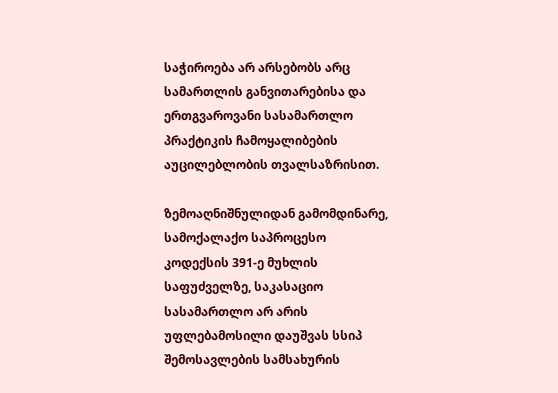საჭიროება არ არსებობს არც სამართლის განვითარებისა და ერთგვაროვანი სასამართლო პრაქტიკის ჩამოყალიბების აუცილებლობის თვალსაზრისით.

ზემოაღნიშნულიდან გამომდინარე, სამოქალაქო საპროცესო კოდექსის 391-ე მუხლის საფუძველზე, საკასაციო სასამართლო არ არის უფლებამოსილი დაუშვას სსიპ შემოსავლების სამსახურის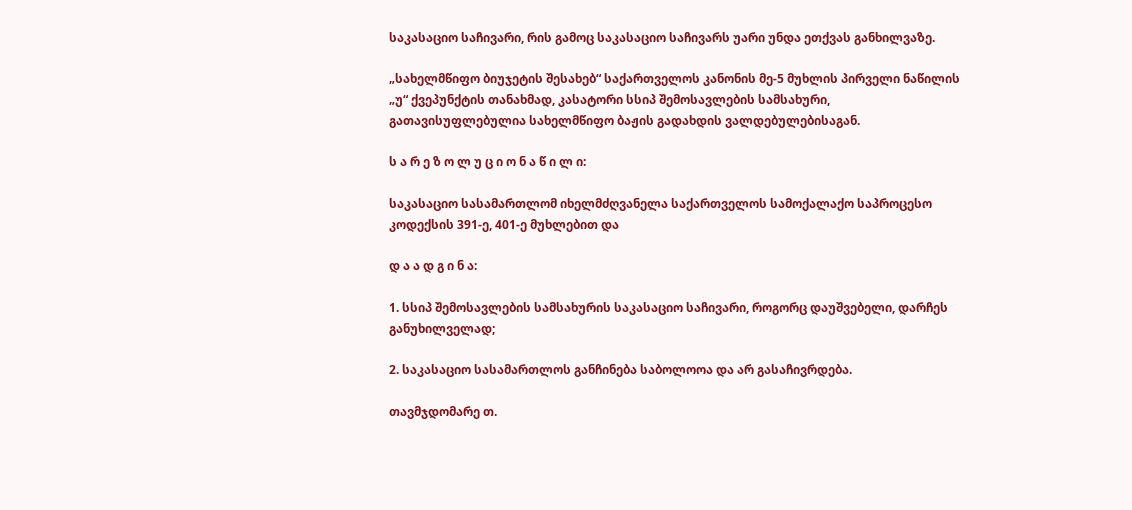საკასაციო საჩივარი, რის გამოც საკასაციო საჩივარს უარი უნდა ეთქვას განხილვაზე.

„სახელმწიფო ბიუჯეტის შესახებ“ საქართველოს კანონის მე-5 მუხლის პირველი ნაწილის „უ“ ქვეპუნქტის თანახმად, კასატორი სსიპ შემოსავლების სამსახური, გათავისუფლებულია სახელმწიფო ბაჟის გადახდის ვალდებულებისაგან.

ს ა რ ე ზ ო ლ უ ც ი ო ნ ა წ ი ლ ი:

საკასაციო სასამართლომ იხელმძღვანელა საქართველოს სამოქალაქო საპროცესო კოდექსის 391-ე, 401-ე მუხლებით და

დ ა ა დ გ ი ნ ა:

1. სსიპ შემოსავლების სამსახურის საკასაციო საჩივარი, როგორც დაუშვებელი, დარჩეს განუხილველად;

2. საკასაციო სასამართლოს განჩინება საბოლოოა და არ გასაჩივრდება.

თავმჯდომარე თ.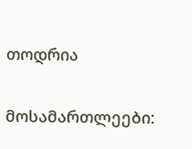თოდრია

მოსამართლეები: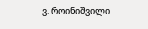ვ. როინიშვილი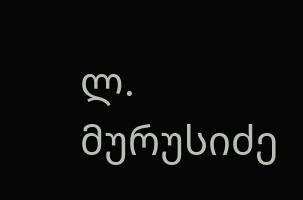ლ. მურუსიძე